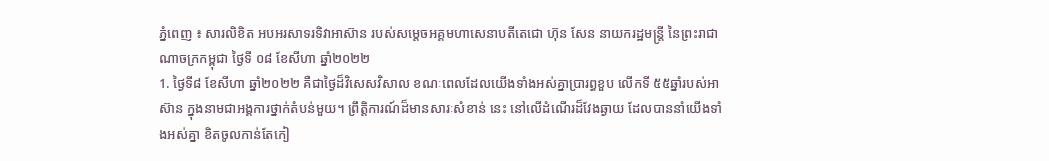ភ្នំពេញ ៖ សារលិខិត អបអរសាទរទិវាអាស៊ាន របស់សម្តេចអគ្គមហាសេនាបតីតេជោ ហ៊ុន សែន នាយករដ្ឋមន្ត្រី នៃព្រះរាជាណាចក្រកម្ពុជា ថ្ងៃទី ០៨ ខែសីហា ឆ្នាំ២០២២
1. ថ្ងៃទី៨ ខែសីហា ឆ្នាំ២០២២ គឺជាថ្ងៃដ៏វិសេសវិសាល ខណៈពេលដែលយើងទាំងអស់គ្នាប្រារព្ធខួប លើកទី ៥៥ឆ្នាំរបស់អាស៊ាន ក្នុងនាមជាអង្គការថ្នាក់តំបន់មួយ។ ព្រឹត្តិការណ៍ដ៏មានសារៈសំខាន់ នេះ នៅលើដំណើរដ៏វែងឆ្ងាយ ដែលបាននាំយើងទាំងអស់គ្នា ខិតចូលកាន់តែកៀ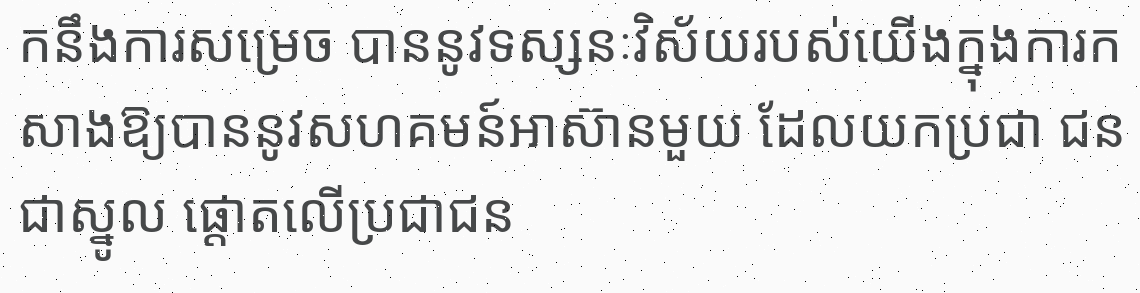កនឹងការសម្រេច បាននូវទស្សនៈវិស័យរបស់យើងក្នុងការកសាងឱ្យបាននូវសហគមន៍អាស៊ានមួយ ដែលយកប្រជា ជនជាស្នូល ផ្ដោតលើប្រជាជន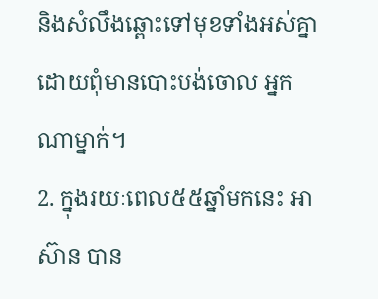និងសំលឹងឆ្ពោះទៅមុខទាំងអស់គ្នា ដោយពុំមានបោះបង់ចោល អ្នកណាម្នាក់។
2. ក្នុងរយៈពេល៥៥ឆ្នាំមកនេះ អាស៊ាន បាន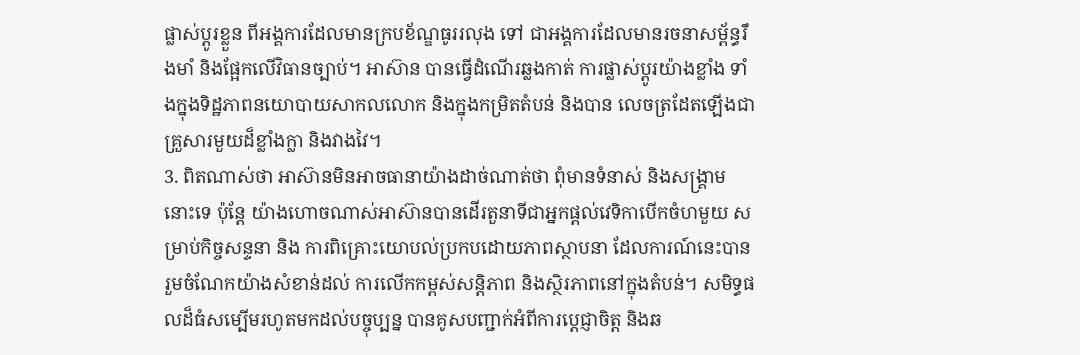ផ្លាស់ប្តូរខ្លួន ពីអង្គការដែលមានក្របខ័ណ្ឌធូររលុង ទៅ ជាអង្គការដែលមានរចនាសម្ព័ន្ធរឹងមាំ និងផ្អែកលើវិធានច្បាប់។ អាស៊ាន បានធ្វើដំណើរឆ្លងកាត់ ការផ្លាស់ប្តូរយ៉ាងខ្លាំង ទាំងក្នុងទិដ្ឋភាពនយោបាយសាកលលោក និងក្នុងកម្រិតតំបន់ និងបាន លេចត្រដែតឡើងជាគ្រួសារមួយដ៏ខ្លាំងក្លា និងវាងវៃ។
3. ពិតណាស់ថា អាស៊ានមិនអាចធានាយ៉ាងដាច់ណាត់ថា ពុំមានទំនាស់ និងសង្គ្រាមនោះទេ ប៉ុន្តែ យ៉ាងហោចណាស់អាស៊ានបានដើរតួនាទីជាអ្នកផ្តល់វេទិកាបើកចំហមួយ សម្រាប់កិច្ចសន្ទនា និង ការពិគ្រោះយោបល់ប្រកបដោយភាពស្ថាបនា ដែលការណ៍នេះបានរួមចំណែកយ៉ាងសំខាន់ដល់ ការលើកកម្ពស់សន្តិភាព និងស្ថិរភាពនៅក្នុងតំបន់។ សមិទ្ធផលដ៏ធំសម្បើមរហូតមកដល់បច្ចុប្បន្ន បានគូសបញ្ជាក់អំពីការប្តេជ្ញាចិត្ត និងឆ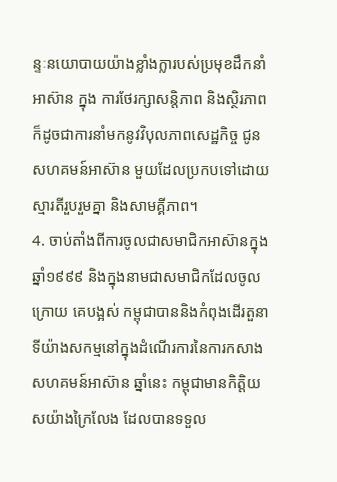ន្ទៈនយោបាយយ៉ាងខ្លាំងក្លារបស់ប្រមុខដឹកនាំអាស៊ាន ក្នុង ការថែរក្សាសន្តិភាព និងស្ថិរភាព ក៏ដូចជាការនាំមកនូវវិបុលភាពសេដ្ឋកិច្ច ជូនសហគមន៍អាស៊ាន មួយដែលប្រកបទៅដោយស្មារតីរួបរួមគ្នា និងសាមគ្គីភាព។
4. ចាប់តាំងពីការចូលជាសមាជិកអាស៊ានក្នុងឆ្នាំ១៩៩៩ និងក្នុងនាមជាសមាជិកដែលចូលក្រោយ គេបង្អស់ កម្ពុជាបាននិងកំពុងដើរតួនាទីយ៉ាងសកម្មនៅក្នុងដំណើរការនៃការកសាងសហគមន៍អាស៊ាន ឆ្នាំនេះ កម្ពុជាមានកិត្តិយសយ៉ាងក្រៃលែង ដែលបានទទួល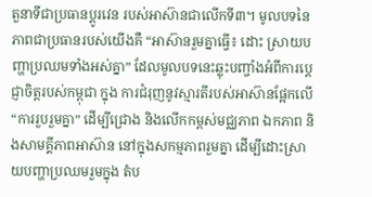តួនាទីជាប្រធានប្តូរវេន របស់អាស៊ានជាលើកទី៣។ មូលបទនៃភាពជាប្រធានរបស់យើងគឺ “អាស៊ានរួមគ្នាធ្វើ៖ ដោះ ស្រាយបញ្ហាប្រឈមទាំងអស់គ្នា” ដែលមូលបទនេះឆ្លុះបញ្ចាំងអំពីការប្តេជ្ញាចិត្តរបស់កម្ពុជា ក្នុង ការជំរុញនូវស្មារតីរបស់អាស៊ានផ្អែកលើ “ការរួបរួមគ្នា” ដើម្បីជ្រោង និងលើកកម្ពស់មជ្ឈភាព ឯកភាព និងសាមគ្គីភាពអាស៊ាន នៅក្នុងសកម្មភាពរួមគ្នា ដើម្បីដោះស្រាយបញ្ហាប្រឈមរួមក្នុង តំប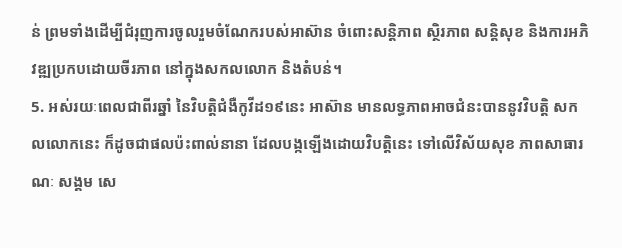ន់ ព្រមទាំងដើម្បីជំរុញការចូលរួមចំណែករបស់អាស៊ាន ចំពោះសន្តិភាព ស្ថិរភាព សន្តិសុខ និងការអភិវឌ្ឍប្រកបដោយចីរភាព នៅក្នុងសកលលោក និងតំបន់។
5. អស់រយៈពេលជាពីរឆ្នាំ នៃវិបត្តិជំងឺកូវីដ១៩នេះ អាស៊ាន មានលទ្ធភាពអាចជំនះបាននូវវិបត្តិ សកលលោកនេះ ក៏ដូចជាផលប៉ះពាល់នានា ដែលបង្កឡើងដោយវិបត្តិនេះ ទៅលើវិស័យសុខ ភាពសាធារណៈ សង្គម សេ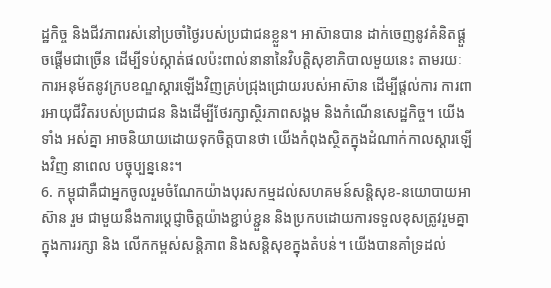ដ្ឋកិច្ច និងជីវភាពរស់នៅប្រចាំថ្ងៃរបស់ប្រជាជនខ្លួន។ អាស៊ានបាន ដាក់ចេញនូវគំនិតផ្តួចផ្តើមជាច្រើន ដើម្បីទប់ស្កាត់ផលប៉ះពាល់នានានៃវិបត្តិសុខាភិបាលមួយនេះ តាមរយៈការអនុម័តនូវក្របខណ្ឌស្ដារឡើងវិញគ្រប់ជ្រុងជ្រោយរបស់អាស៊ាន ដើម្បីផ្ដល់ការ ការពារអាយុជីវិតរបស់ប្រជាជន និងដើម្បីថែរក្សាស្ថិរភាពសង្គម និងកំណើនសេដ្ឋកិច្ច។ យើងទាំង អស់គ្នា អាចនិយាយដោយទុកចិត្តបានថា យើងកំពុងស្ថិតក្នុងដំណាក់កាលស្ដារឡើងវិញ នាពេល បច្ចុប្បន្ននេះ។
6. កម្ពុជាគឺជាអ្នកចូលរួមចំណែកយ៉ាងបុរសកម្មដល់សហគមន៍សន្តិសុខ-នយោបាយអាស៊ាន រួម ជាមួយនឹងការប្តេជ្ញាចិត្តយ៉ាងខ្ជាប់ខ្ជួន និងប្រកបដោយការទទួលខុសត្រូវរួមគ្នាក្នុងការរក្សា និង លើកកម្ពស់សន្តិភាព និងសន្តិសុខក្នុងតំបន់។ យើងបានគាំទ្រដល់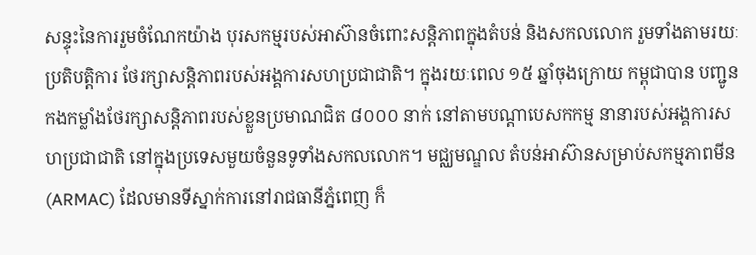សន្ទុះនៃការរួមចំណែកយ៉ាង បុរសកម្មរបស់អាស៊ានចំពោះសន្តិភាពក្នុងតំបន់ និងសកលលោក រួមទាំងតាមរយៈប្រតិបត្តិការ ថែរក្សាសន្តិភាពរបស់អង្គការសហប្រជាជាតិ។ ក្នុងរយៈពេល ១៥ ឆ្នាំចុងក្រោយ កម្ពុជាបាន បញ្ជូនកងកម្លាំងថែរក្សាសន្តិភាពរបស់ខ្លួនប្រមាណជិត ៨០០០ នាក់ នៅតាមបណ្តាបេសកកម្ម នានារបស់អង្គការសហប្រជាជាតិ នៅក្នុងប្រទេសមួយចំនួនទូទាំងសកលលោក។ មជ្ឈមណ្ឌល តំបន់អាស៊ានសម្រាប់សកម្មភាពមីន (ARMAC) ដែលមានទីស្នាក់ការនៅរាជធានីភ្នំពេញ ក៏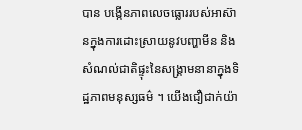បាន បង្កើនភាពលេចធ្លោររបស់អាស៊ានក្នុងការដោះស្រាយនូវបញ្ហាមីន និងសំណល់ជាតិផ្ទុះនៃសង្គ្រាមនានាក្នុងទិដ្ឋភាពមនុស្សធម៌ ។ យើងជឿជាក់យ៉ា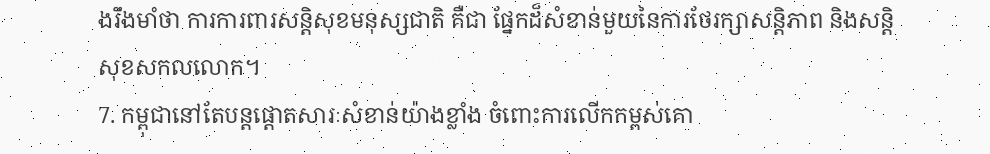ងរឹងមាំថា ការការពារសន្តិសុខមនុស្សជាតិ គឺជា ផ្នែកដ៏សំខាន់មួយនៃការថែរក្សាសន្តិភាព និងសន្តិសុខសកលលោក។
7. កម្ពុជានៅតែបន្តផ្តោតសារៈសំខាន់យ៉ាងខ្លាំង ចំពោះការលើកកម្ពស់គោ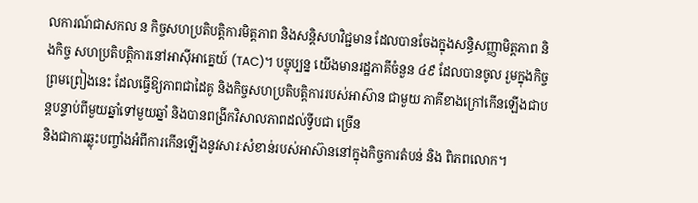លការណ៍ជាសកល ន កិច្ចសហប្រតិបត្តិការមិត្តភាព និងសន្តិសហវិជ្ជមាន ដែលបានចែងក្នុងសន្ធិសញ្ញាមិត្តភាព និងកិច្ច សហប្រតិបត្តិការនៅអាស៊ីអាគ្នេយ៍ (TAC)។ បច្ចុប្បន្ន យើងមានរដ្ឋភាគីចំនួន ៤៩ ដែលបានចូល រួមក្នុងកិច្ចព្រមព្រៀងនេះ ដែលធ្វើឱ្យភាពជាដៃគូ និងកិច្ចសហប្រតិបត្តិការរបស់អាស៊ាន ជាមួយ ភាគីខាងក្រៅកើនឡើងជាបន្តបន្ទាប់ពីមួយឆ្នាំទៅមួយឆ្នាំ និងបានពង្រីកវិសាលភាពដល់ទ្វីបជា ច្រើន
និងជាការឆ្លុះបញ្ចាំងអំពីការកើនឡើងនូវសារៈសំខាន់របស់អាស៊ាននៅក្នុងកិច្ចការតំបន់ និង ពិភពលោក។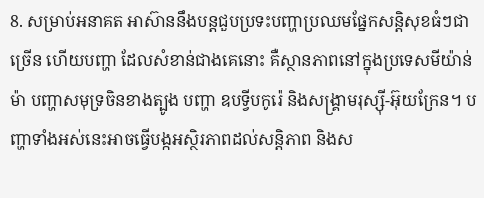8. សម្រាប់អនាគត អាស៊ាននឹងបន្តជួបប្រទះបញ្ហាប្រឈមផ្នែកសន្តិសុខធំៗជាច្រើន ហើយបញ្ហា ដែលសំខាន់ជាងគេនោះ គឺស្ថានភាពនៅក្នុងប្រទេសមីយ៉ាន់ម៉ា បញ្ហាសមុទ្រចិនខាងត្បូង បញ្ហា ឧបទ្វីបកូរ៉េ និងសង្គ្រាមរុស្ស៊ី-អ៊ុយក្រែន។ បញ្ហាទាំងអស់នេះអាចធ្វើបង្កអស្ថិរភាពដល់សន្តិភាព និងស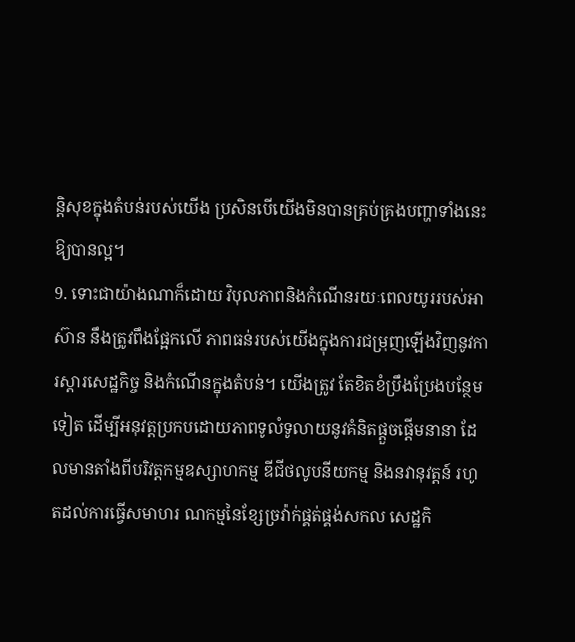ន្តិសុខក្នុងតំបន់របស់យើង ប្រសិនបើយើងមិនបានគ្រប់គ្រងបញ្ហាទាំងនេះឱ្យបានល្អ។
9. ទោះជាយ៉ាងណាក៏ដោយ វិបុលភាពនិងកំណើនរយៈពេលយូររបស់អាស៊ាន នឹងត្រូវពឹងផ្អែកលើ ភាពធន់របស់យើងក្នុងការជម្រុញឡើងវិញនូវការស្តារសេដ្ឋកិច្ច និងកំណើនក្នុងតំបន់។ យើងត្រូវ តែខិតខំប្រឹងប្រែងបន្ថែមទៀត ដើម្បីអនុវត្តប្រកបដោយភាពទូលំទូលាយនូវគំនិតផ្តួចផ្តើមនានា ដែលមានតាំងពីបរិវត្តកម្មឧស្សាហកម្ម ឌីជីថលូបនីយកម្ម និងនវានុវត្តន៍ រហូតដល់ការធ្វើសមាហរ ណកម្មនៃខ្សែច្រវ៉ាក់ផ្គត់ផ្គង់សកល សេដ្ឋកិ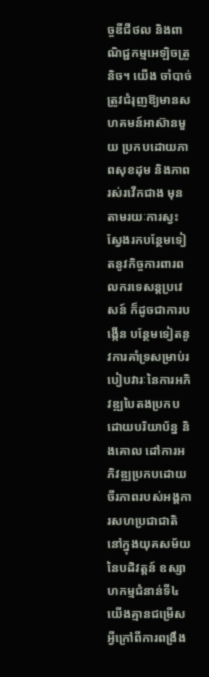ច្ចឌីជីថល និងពាណិជ្ជកម្មអេឡិចត្រូនិច។ យើង ចាំបាច់ត្រូវជំរុញឱ្យមានសហគមន៍អាស៊ានមួយ ប្រកបដោយភាពសុខដុម និងភាពរស់រវើកជាង មុន តាមរយៈការស្វះស្វែងរកបន្ថែមទៀតនូវកិច្ចការពារពលករទេសន្តប្រវេសន៍ ក៏ដូចជាការបង្កើន បន្ថែមទៀតនូវការគាំទ្រសម្រាប់របៀបវារៈនៃការអភិវឌ្ឍបៃតងប្រកបដោយបរិយាប័ន្ន និងគោល ដៅការអភិវឌ្ឍប្រកបដោយចីរភាពរបស់អង្គការសហប្រជាជាតិ នៅក្នុងយុគសម័យនៃបដិវត្តន៍ ឧស្សាហកម្មជំនាន់ទី៤ យើងគ្មានជម្រើសអ្វីក្រៅពីការពង្រឹង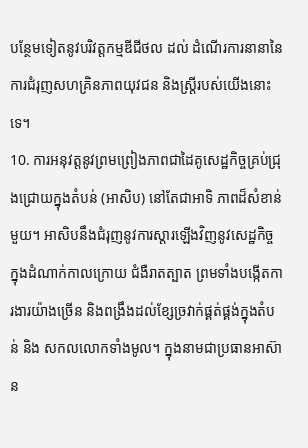បន្ថែមទៀតនូវបរិវត្តកម្មឌីជីថល ដល់ ដំណើរការនានានៃការជំរុញសហគ្រិនភាពយុវជន និងស្រ្តីរបស់យើងនោះទេ។
10. ការអនុវត្តនូវព្រមព្រៀងភាពជាដៃគូសេដ្ឋកិច្ចគ្រប់ជ្រុងជ្រោយក្នុងតំបន់ (អាសិប) នៅតែជាអាទិ ភាពដ៏សំខាន់មួយ។ អាសិបនឹងជំរុញនូវការស្តារឡើងវិញនូវសេដ្ឋកិច្ច ក្នុងដំណាក់កាលក្រោយ ជំងឺរាតត្បាត ព្រមទាំងបង្កើតការងារយ៉ាងច្រើន និងពង្រឹងដល់ខ្សែច្រវាក់ផ្គត់ផ្គង់ក្នុងតំបន់ និង សកលលោកទាំងមូល។ ក្នុងនាមជាប្រធានអាស៊ាន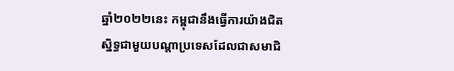ឆ្នាំ២០២២នេះ កម្ពុជានឹងធ្វើការយ៉ាងជិត ស្និទ្ធជាមួយបណ្តាប្រទេសដែលជាសមាជិ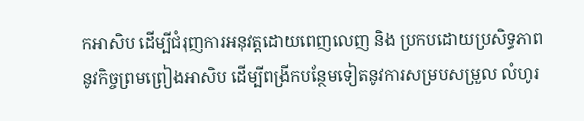កអាសិប ដើម្បីជំរុញការអនុវត្តដោយពេញលេញ និង ប្រកបដោយប្រសិទ្ធភាពនូវកិច្ចព្រមព្រៀងអាសិប ដើម្បីពង្រីកបន្ថែមទៀតនូវការសម្របសម្រួល លំហូរ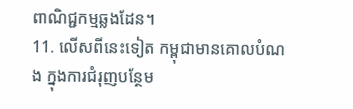ពាណិជ្ជកម្មឆ្លងដែន។
11. លើសពីនេះទៀត កម្ពុជាមានគោលបំណង ក្នុងការជំរុញបន្ថែម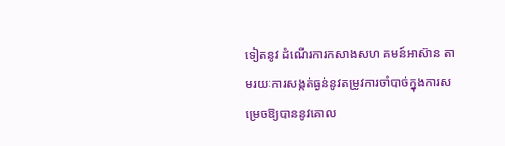ទៀតនូវ ដំណើរការកសាងសហ គមន៍អាស៊ាន តាមរយៈការសង្កត់ធ្ងន់នូវតម្រូវការចាំបាច់ក្នុងការសម្រេចឱ្យបាននូវគោល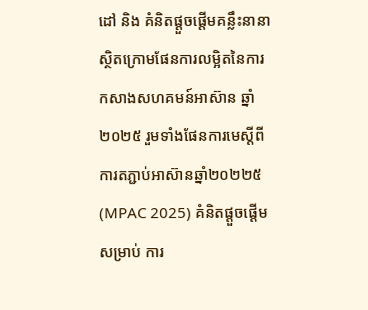ដៅ និង គំនិតផ្តួចផ្តើមគន្លឹះនានា ស្ថិតក្រោមផែនការលម្អិតនៃការកសាងសហគមន៍អាស៊ាន ឆ្នាំ២០២៥ រួមទាំងផែនការមេស្តីពីការតភ្ជាប់អាស៊ានឆ្នាំ២០២២៥ (MPAC 2025) គំនិតផ្តួចផ្តើមសម្រាប់ ការ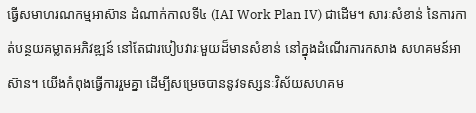ធ្វើសមាហរណកម្មអាស៊ាន ដំណាក់កាលទី៤ (IAI Work Plan IV) ជាដើម។ សារៈសំខាន់ នៃការកាត់បន្ថយគម្លាតអភិវឌ្ឍន៍ នៅតែជារបៀបវារៈមួយដ៏មានសំខាន់ នៅក្នុងដំណើរការកសាង សហគមន៍អាស៊ាន។ យើងកំពុងធ្វើការរួមគ្នា ដើម្បីសម្រេចបាននូវទស្សនៈវិស័យសហគម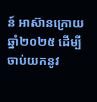ន៍ អាស៊ានក្រោយឆ្នាំ២០២៥ ដើម្បីចាប់យកនូវ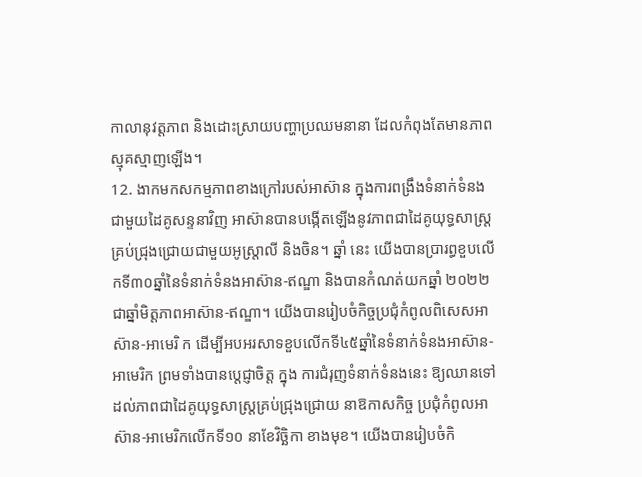កាលានុវត្តភាព និងដោះស្រាយបញ្ហាប្រឈមនានា ដែលកំពុងតែមានភាពស្មុគស្មាញឡើង។
12. ងាកមកសកម្មភាពខាងក្រៅរបស់អាស៊ាន ក្នុងការពង្រឹងទំនាក់ទំនងជាមួយដៃគូសន្ទនាវិញ អាស៊ានបានបង្កើតឡើងនូវភាពជាដៃគូយុទ្ធសាស្ត្រគ្រប់ជ្រុងជ្រោយជាមួយអូស្ត្រាលី និងចិន។ ឆ្នាំ នេះ យើងបានប្រារព្ធខួបលើកទី៣០ឆ្នាំនៃទំនាក់ទំនងអាស៊ាន-ឥណ្ឌា និងបានកំណត់យកឆ្នាំ ២០២២ ជាឆ្នាំមិត្តភាពអាស៊ាន-ឥណ្ឌា។ យើងបានរៀបចំកិច្ចប្រជុំកំពូលពិសេសអាស៊ាន-អាមេរិ ក ដើម្បីអបអរសាទខួបលើកទី៤៥ឆ្នាំនៃទំនាក់ទំនងអាស៊ាន-អាមេរិក ព្រមទាំងបានប្តេជ្ញាចិត្ត ក្នុង ការជំរុញទំនាក់ទំនងនេះ ឱ្យឈានទៅដល់ភាពជាដៃគូយុទ្ធសាស្ត្រគ្រប់ជ្រុងជ្រោយ នាឱកាសកិច្ច ប្រជុំកំពូលអាស៊ាន-អាមេរិកលើកទី១០ នាខែវិច្ឆិកា ខាងមុខ។ យើងបានរៀបចំកិ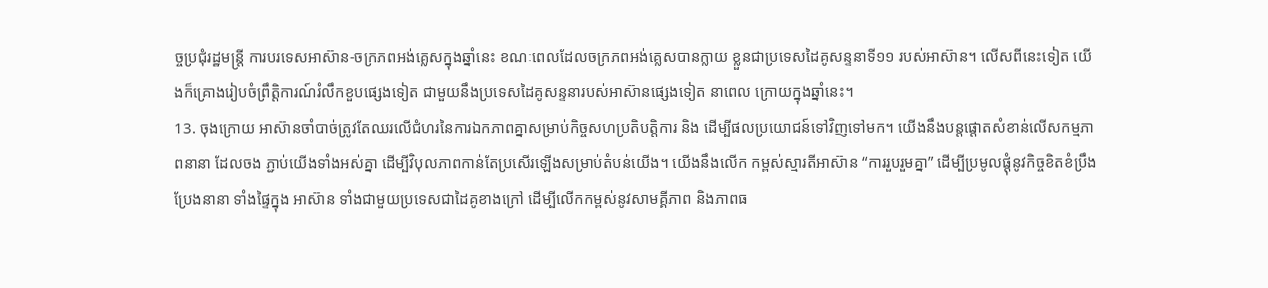ច្ចប្រជុំរដ្ឋមន្ត្រី ការបរទេសអាស៊ាន-ចក្រភពអង់គ្លេសក្នុងឆ្នាំនេះ ខណៈពេលដែលចក្រភពអង់គ្លេសបានក្លាយ ខ្លួនជាប្រទេសដៃគូសន្ទនាទី១១ របស់អាស៊ាន។ លើសពីនេះទៀត យើងក៏គ្រោងរៀបចំព្រឹត្តិការណ៍រំលឹកខួបផ្សេងទៀត ជាមួយនឹងប្រទេសដៃគូសន្ទនារបស់អាស៊ានផ្សេងទៀត នាពេល ក្រោយក្នុងឆ្នាំនេះ។
13. ចុងក្រោយ អាស៊ានចាំបាច់ត្រូវតែឈរលើជំហរនៃការឯកភាពគ្នាសម្រាប់កិច្ចសហប្រតិបត្តិការ និង ដើម្បីផលប្រយោជន៍ទៅវិញទៅមក។ យើងនឹងបន្តផ្ដោតសំខាន់លើសកម្មភាពនានា ដែលចង ភ្ជាប់យើងទាំងអស់គ្នា ដើម្បីវិបុលភាពកាន់តែប្រសើរឡើងសម្រាប់តំបន់យើង។ យើងនឹងលើក កម្ពស់ស្មារតីអាស៊ាន “ការរួបរួមគ្នា” ដើម្បីប្រមូលផ្តុំនូវកិច្ចខិតខំប្រឹងប្រែងនានា ទាំងផ្ទៃក្នុង អាស៊ាន ទាំងជាមួយប្រទេសជាដៃគូខាងក្រៅ ដើម្បីលើកកម្ពស់នូវសាមគ្គីភាព និងភាពធ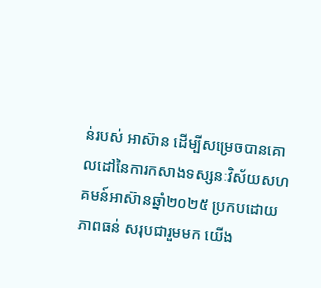ន់របស់ អាស៊ាន ដើម្បីសម្រេចបានគោលដៅនៃការកសាងទស្សនៈវិស័យសហគមន៍អាស៊ានឆ្នាំ២០២៥ ប្រកបដោយភាពធន់ សរុបជារួមមក យើង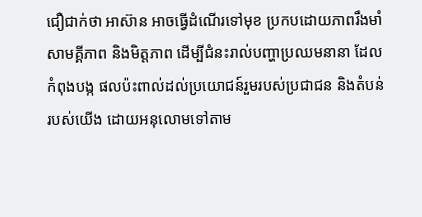ជឿជាក់ថា អាស៊ាន អាចធ្វើដំណើរទៅមុខ ប្រកបដោយភាពរឹងមាំ សាមគ្គីភាព និងមិត្តភាព ដើម្បីជំនះរាល់បញ្ហាប្រឈមនានា ដែលកំពុងបង្ក ផលប៉ះពាល់ដល់ប្រយោជន៍រួមរបស់ប្រជាជន និងតំបន់របស់យើង ដោយអនុលោមទៅតាម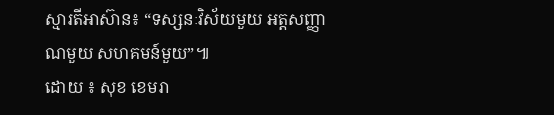ស្មារតីអាស៊ាន៖ “ទស្សនៈវិស័យមួយ អត្តសញ្ញាណមួយ សហគមន៍មួយ”៕
ដោយ ៖ សុខ ខេមរា